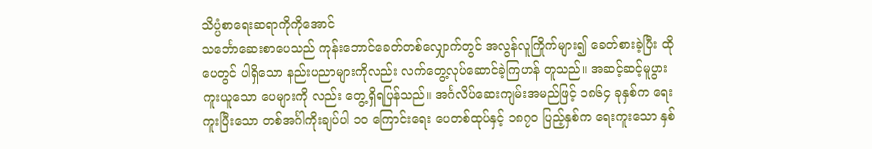သိပ္ပံစာရေးဆရာကိုကိုအောင်
သင်္ဘောဆေးစာပေသည် ကုန်းဘောင်ခေတ်တစ်လျှောက်တွင် အလွန်လူကြိုက်များ၍ ခေတ်စားခဲ့ပြီး ထိုပေတွင် ပါရှိသော နည်းပညာများကိုလည်း လက်တွေ့လုပ်ဆောင်ခဲ့ကြဟန် တူသည်။ အဆင့်ဆင့်မူပွားကူးယူသော ပေများကို လည်း တွေ့ရှိရပြန်သည်။ အင်္ဂလိပ်ဆေးကျမ်းအမည်ဖြင့် ၁၈၆၄ ခုနှစ်က ရေးကူးပြီးသော တစ်အင်္ဂါကိုးချပ်ပါ ၁၀ ကြောင်းရေး ပေတစ်ထုပ်နှင့် ၁၈၇၀ ပြည့်နှစ်က ရေးကူးသော နှစ်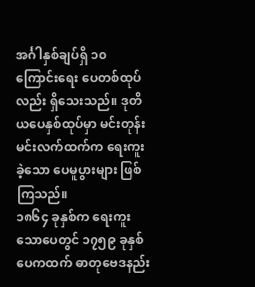အင်္ဂါနှစ်ချပ်ရှိ ၁၀ ကြောင်းရေး ပေတစ်ထုပ်လည်း ရှိသေးသည်။ ဒုတိယပေနှစ်ထုပ်မှာ မင်းတုန်းမင်းလက်ထက်က ရေးကူးခဲ့သော ပေမူပွားများ ဖြစ်ကြသည်။
၁၈၆၄ ခုနှစ်က ရေးကူးသောပေတွင် ၁၇၅၉ ခုနှစ် ပေကထက် ဓာတုဗေဒနည်း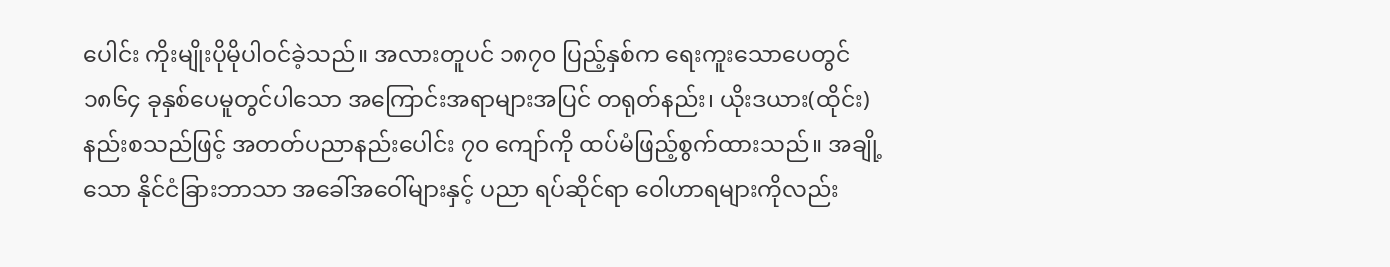ပေါင်း ကိုးမျိုးပိုမိုပါဝင်ခဲ့သည်။ အလားတူပင် ၁၈၇၀ ပြည့်နှစ်က ရေးကူးသောပေတွင် ၁၈၆၄ ခုနှစ်ပေမူတွင်ပါသော အကြောင်းအရာများအပြင် တရုတ်နည်း၊ ယိုးဒယား(ထိုင်း)နည်းစသည်ဖြင့် အတတ်ပညာနည်းပေါင်း ၇၀ ကျော်ကို ထပ်မံဖြည့်စွက်ထားသည်။ အချို့သော နိုင်ငံခြားဘာသာ အခေါ်အဝေါ်များနှင့် ပညာ ရပ်ဆိုင်ရာ ဝေါဟာရများကိုလည်း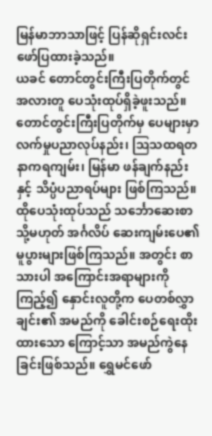မြန်မာဘာသာဖြင့် ပြန်ဆိုရှင်းလင်းဖော်ပြထားခဲ့သည်။
ယခင် တောင်တွင်းကြီးပြတိုက်တွင် အလားတူ ပေသုံးထုပ်ရှိခဲ့ဖူးသည်။ တောင်တွင်းကြီးပြတိုက်မှ ပေများမှာ လက်မှုပညာလုပ်နည်း၊ ဩသထရတနာကရကျမ်း၊ မြန်မာ ဖန်ချက်နည်းနှင့် သိပ္ပံပညာရပ်များ ဖြစ်ကြသည်။ ထိုပေသုံးထုပ်သည် သင်္ဘောဆေးစာ သို့မဟုတ် အင်္ဂလိပ် ဆေးကျမ်းပေ၏ မူပွားများဖြစ်ကြသည်။ အတွင်း စာသားပါ အကြောင်းအရာများကိုကြည့်၍ နှောင်းလူတို့က ပေတစ်လွှာချင်း၏ အမည်ကို ခေါင်းစဉ်ရေးထိုးထားသော ကြောင့်သာ အမည်ကွဲနေခြင်းဖြစ်သည်။ ရွှေမင်ဖော်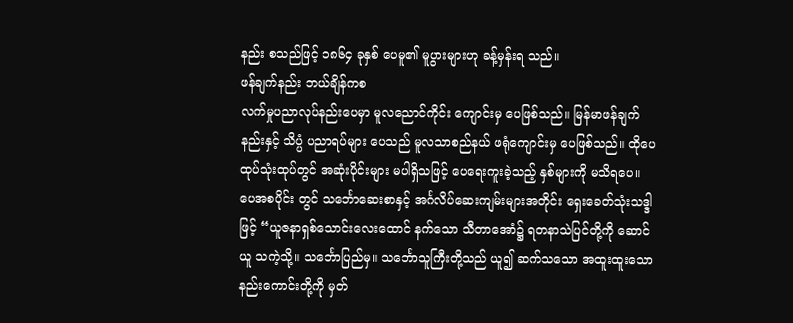နည်း စသည်ဖြင့် ၁၈၆၄ ခုနှစ် ပေမူ၏ မူပွားများဟု ခန့်မှန်းရ သည်။
ဖန်ချက်နည်း ဘယ်ချိန်ကစ
လက်မှုပညာလုပ်နည်းပေမှာ မူလညောင်ကိုင်း ကျောင်းမှ ပေဖြစ်သည်။ မြန်မာဖန်ချက်နည်းနှင့် သိပ္ပံ ပညာရပ်များ ပေသည် မူလသာစည်နယ် ဖရုံကျောင်းမှ ပေဖြစ်သည်။ ထိုပေထုပ်သုံးထုပ်တွင် အဆုံးပိုင်းများ မပါရှိသဖြင့် ပေရေးကူးခဲ့သည့် နှစ်များကို မသိရပေ။ ပေအစပိုင်း တွင် သင်္ဘောဆေးစာနှင့် အင်္ဂလိပ်ဆေးကျမ်းများအတိုင်း ရှေးခေတ်သုံးသဒ္ဒါဖြင့် “ယူဇနာရှစ်သောင်းလေးထောင် နက်သော သီတာအောံ၌ ရတနာသဲပြင်တို့ကို ဆောင်ယူ သကဲ့သို့။ သင်္ဘောပြည်မှ။ သင်္ဘောသူကြီးတို့သည် ယူ၍ ဆက်သသော အထူးထူးသော နည်းကောင်းတို့ကို မှတ်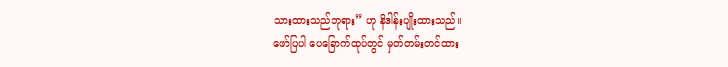သားထားသည်ဘုရား” ဟု နိဒါန်းပျိုးထားသည်။
ဖော်ပြပါ ပေခြောက်ထုပ်တွင် မှတ်တမ်းတင်ထား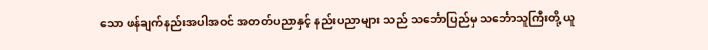သော ဖန်ချက်နည်းအပါအဝင် အတတ်ပညာနှင့် နည်းပညာများ သည် သင်္ဘောပြည်မှ သင်္ဘောသူကြီးတို့ ယူ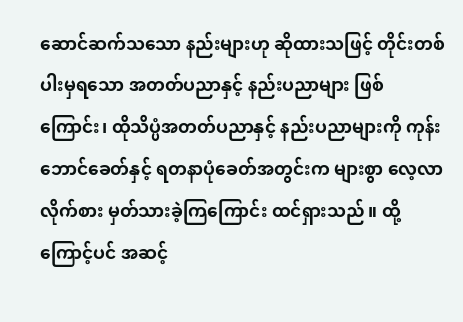ဆောင်ဆက်သသော နည်းများဟု ဆိုထားသဖြင့် တိုင်းတစ်ပါးမှရသော အတတ်ပညာနှင့် နည်းပညာများ ဖြစ်ကြောင်း၊ ထိုသိပ္ပံအတတ်ပညာနှင့် နည်းပညာများကို ကုန်းဘောင်ခေတ်နှင့် ရတနာပုံခေတ်အတွင်းက များစွာ လေ့လာလိုက်စား မှတ်သားခဲ့ကြကြောင်း ထင်ရှားသည်။ ထို့ကြောင့်ပင် အဆင့်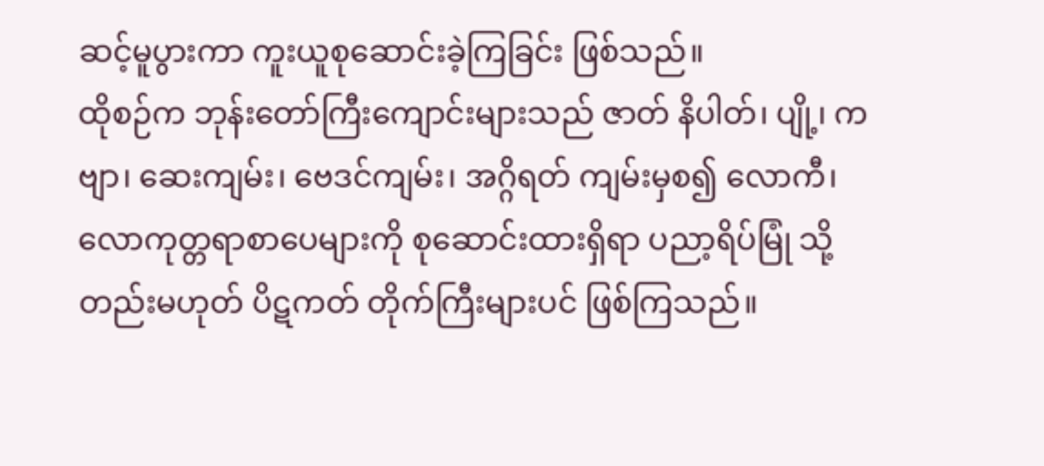ဆင့်မူပွားကာ ကူးယူစုဆောင်းခဲ့ကြခြင်း ဖြစ်သည်။
ထိုစဉ်က ဘုန်းတော်ကြီးကျောင်းများသည် ဇာတ် နိပါတ်၊ ပျို့၊ ကဗျာ၊ ဆေးကျမ်း၊ ဗေဒင်ကျမ်း၊ အဂ္ဂိရတ် ကျမ်းမှစ၍ လောကီ၊ လောကုတ္တရာစာပေများကို စုဆောင်းထားရှိရာ ပညာ့ရိပ်မြုံ သို့တည်းမဟုတ် ပိဋကတ် တိုက်ကြီးများပင် ဖြစ်ကြသည်။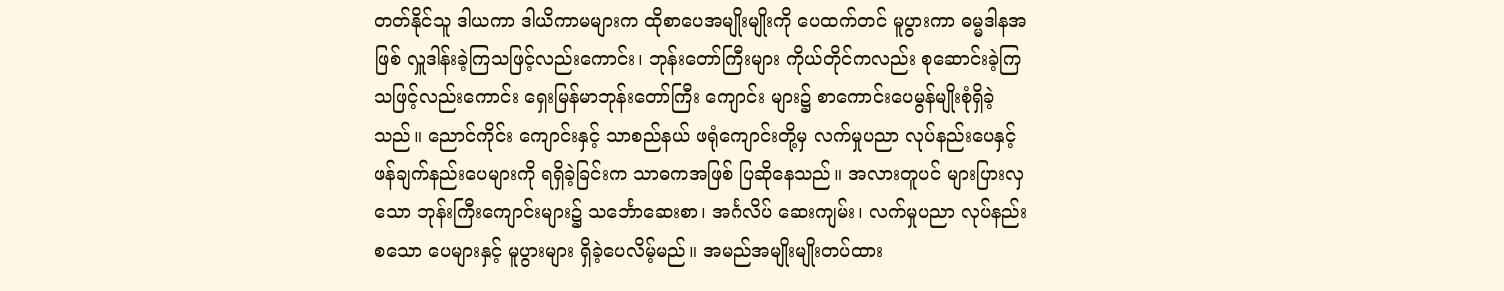တတ်နိုင်သူ ဒါယကာ ဒါယိကာမများက ထိုစာပေအမျိုးမျိုးကို ပေထက်တင် မူပွားကာ ဓမ္မဒါနအဖြစ် လှူဒါန်းခဲ့ကြသဖြင့်လည်းကောင်း၊ ဘုန်းတော်ကြီးများ ကိုယ်တိုင်ကလည်း စုဆောင်းခဲ့ကြ သဖြင့်လည်းကောင်း ရှေးမြန်မာဘုန်းတော်ကြီး ကျောင်း များ၌ စာကောင်းပေမွန်မျိုးစုံရှိခဲ့သည်။ ညောင်ကိုင်း ကျောင်းနှင့် သာစည်နယ် ဖရုံကျောင်းတို့မှ လက်မှုပညာ လုပ်နည်းပေနှင့် ဖန်ချက်နည်းပေများကို ရရှိခဲ့ခြင်းက သာဓကအဖြစ် ပြဆိုနေသည်။ အလားတူပင် များပြားလှသော ဘုန်းကြီးကျောင်းများ၌ သင်္ဘောဆေးစာ၊ အင်္ဂလိပ် ဆေးကျမ်း၊ လက်မှုပညာ လုပ်နည်းစသော ပေများနှင့် မူပွားများ ရှိခဲ့ပေလိမ့်မည်။ အမည်အမျိုးမျိုးတပ်ထား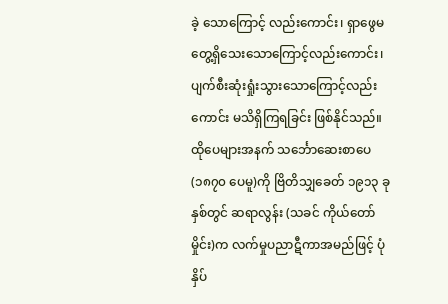ခဲ့ သောကြောင့် လည်းကောင်း၊ ရှာဖွေမတွေ့ရှိသေးသောကြောင့်လည်းကောင်း၊ ပျက်စီးဆုံးရှုံးသွားသောကြောင့်လည်းကောင်း မသိရှိကြရခြင်း ဖြစ်နိုင်သည်။
ထိုပေများအနက် သင်္ဘောဆေးစာပေ (၁၈၇၀ ပေမူ)ကို ဗြိတိသျှခေတ် ၁၉၁၃ ခုနှစ်တွင် ဆရာလွန်း (သခင် ကိုယ်တော်မှိုင်း)က လက်မှုပညာဋီကာအမည်ဖြင့် ပုံနှိပ်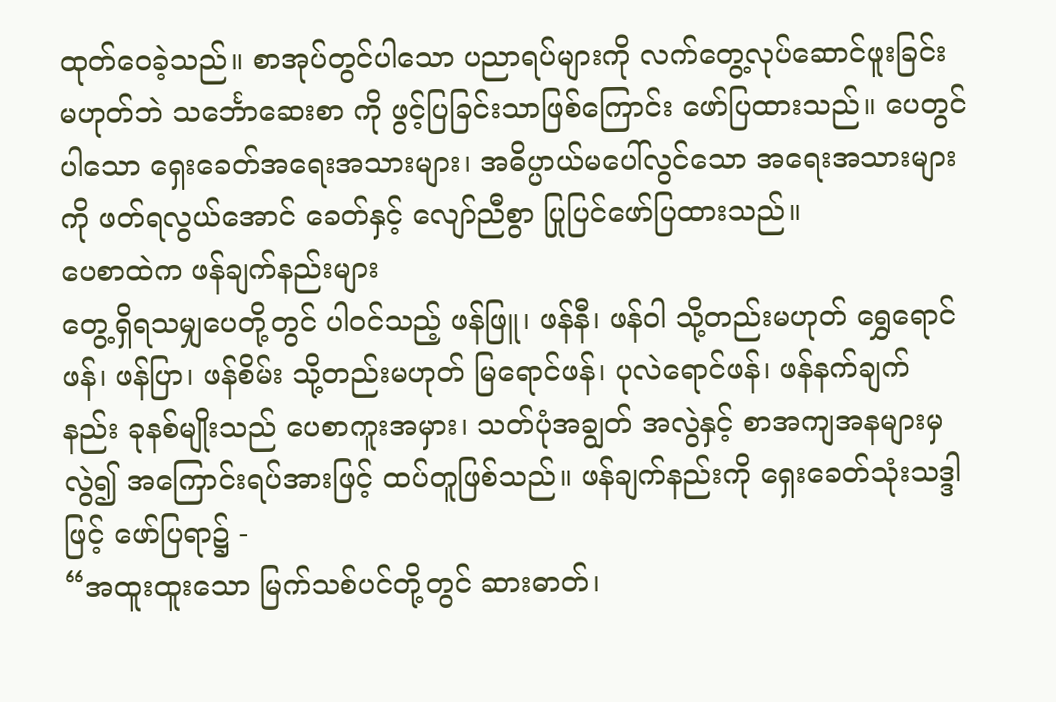ထုတ်ဝေခဲ့သည်။ စာအုပ်တွင်ပါသော ပညာရပ်များကို လက်တွေ့လုပ်ဆောင်ဖူးခြင်း မဟုတ်ဘဲ သင်္ဘောဆေးစာ ကို ဖွင့်ပြခြင်းသာဖြစ်ကြောင်း ဖော်ပြထားသည်။ ပေတွင် ပါသော ရှေးခေတ်အရေးအသားများ၊ အဓိပ္ပာယ်မပေါ်လွင်သော အရေးအသားများကို ဖတ်ရလွယ်အောင် ခေတ်နှင့် လျော်ညီစွာ ပြုပြင်ဖော်ပြထားသည်။
ပေစာထဲက ဖန်ချက်နည်းများ
တွေ့ရှိရသမျှပေတို့တွင် ပါဝင်သည့် ဖန်ဖြူ၊ ဖန်နီ၊ ဖန်ဝါ သို့တည်းမဟုတ် ရွှေရောင်ဖန်၊ ဖန်ပြာ၊ ဖန်စိမ်း သို့တည်းမဟုတ် မြရောင်ဖန်၊ ပုလဲရောင်ဖန်၊ ဖန်နက်ချက် နည်း ခုနစ်မျိုးသည် ပေစာကူးအမှား၊ သတ်ပုံအချွတ် အလွဲနှင့် စာအကျအနများမှလွဲ၍ အကြောင်းရပ်အားဖြင့် ထပ်တူဖြစ်သည်။ ဖန်ချက်နည်းကို ရှေးခေတ်သုံးသဒ္ဒါဖြင့် ဖော်ပြရာ၌ -
“အထူးထူးသော မြက်သစ်ပင်တို့တွင် ဆားဓာတ်၊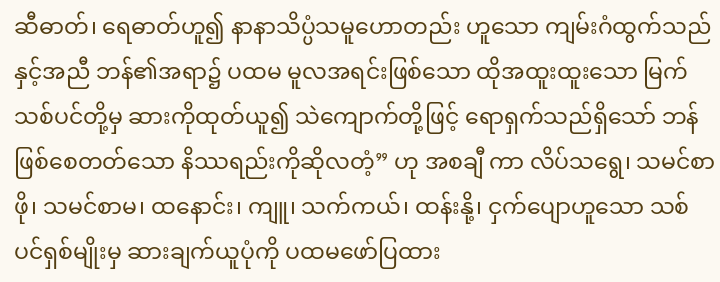ဆီဓာတ်၊ ရေဓာတ်ဟူ၍ နာနာသိပ္ပံသမူဟောတည်း ဟူသော ကျမ်းဂံထွက်သည်နှင့်အညီ ဘန်၏အရာ၌ ပထမ မူလအရင်းဖြစ်သော ထိုအထူးထူးသော မြက်သစ်ပင်တို့မှ ဆားကိုထုတ်ယူ၍ သဲကျောက်တို့ဖြင့် ရောရှက်သည်ရှိသော် ဘန်ဖြစ်စေတတ်သော နိဿရည်းကိုဆိုလတံ့” ဟု အစချီ ကာ လိပ်သရွေ၊ သမင်စာဖို၊ သမင်စာမ၊ ထနောင်း၊ ကျူ၊ သက်ကယ်၊ ထန်းနို့၊ ငှက်ပျောဟူသော သစ်ပင်ရှစ်မျိုးမှ ဆားချက်ယူပုံကို ပထမဖော်ပြထား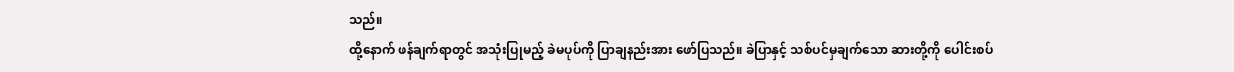သည်။
ထို့နောက် ဖန်ချက်ရာတွင် အသုံးပြုမည့် ခဲမပုပ်ကို ပြာချနည်းအား ဖော်ပြသည်။ ခဲပြာနှင့် သစ်ပင်မှချက်သော ဆားတို့ကို ပေါင်းစပ်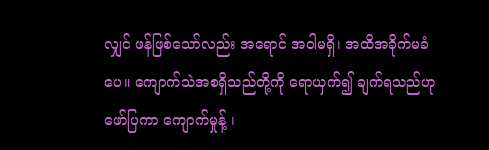လျှင် ဖန်ဖြစ်သော်လည်း အရောင် အဝါမရှိ၊ အထိအခိုက်မခံပေ။ ကျောက်သဲအစရှိသည်တို့ကို ရောယှက်၍ ချက်ရသည်ဟု ဖော်ပြကာ ကျောက်မှုန့် ၊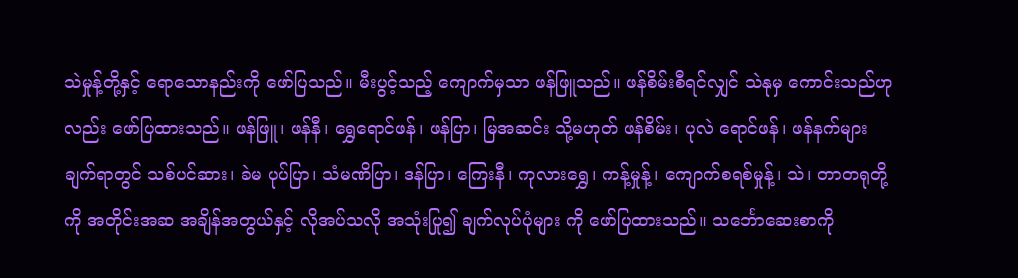သဲမှုန့်တို့နှင့် ရောသောနည်းကို ဖော်ပြသည်။ မီးပွင့်သည့် ကျောက်မှသာ ဖန်ဖြူသည်။ ဖန်စိမ်းစီရင်လျှင် သဲနုမှ ကောင်းသည်ဟုလည်း ဖော်ပြထားသည်။ ဖန်ဖြူ၊ ဖန်နီ၊ ရွှေရောင်ဖန်၊ ဖန်ပြာ၊ မြအဆင်း သို့မဟုတ် ဖန်စိမ်း၊ ပုလဲ ရောင်ဖန်၊ ဖန်နက်များ ချက်ရာတွင် သစ်ပင်ဆား၊ ခဲမ ပုပ်ပြာ၊ သံမဏိပြာ၊ ဒန်ပြာ၊ ကြေးနီ၊ ကုလားရွှေ၊ ကန့်မှုန့်၊ ကျောက်စရစ်မှုန့်၊ သဲ၊ တာတရုတို့ကို အတိုင်းအဆ အချိန်အတွယ်နှင့် လိုအပ်သလို အသုံးပြု၍ ချက်လုပ်ပုံများ ကို ဖော်ပြထားသည်။ သင်္ဘောဆေးစာကို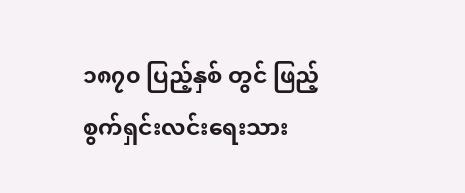၁၈၇၀ ပြည့်နှစ် တွင် ဖြည့်စွက်ရှင်းလင်းရေးသား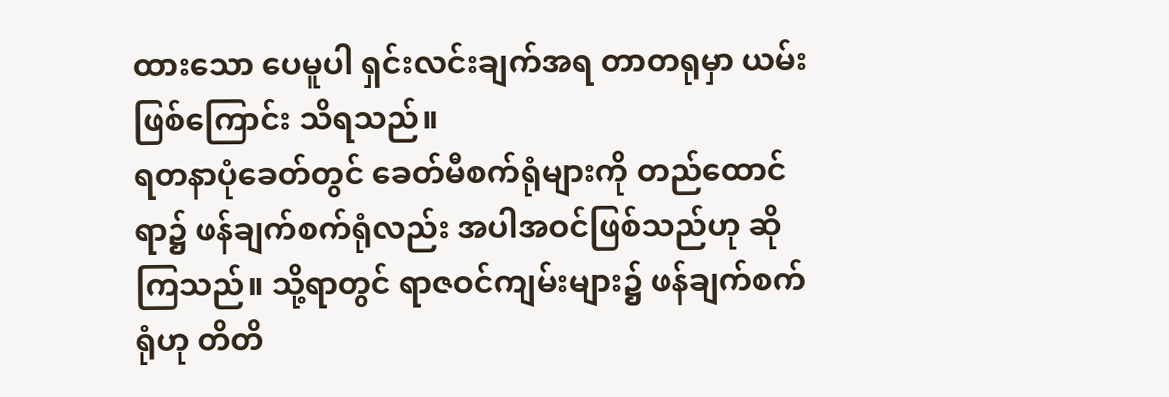ထားသော ပေမူပါ ရှင်းလင်းချက်အရ တာတရုမှာ ယမ်းဖြစ်ကြောင်း သိရသည်။
ရတနာပုံခေတ်တွင် ခေတ်မီစက်ရုံများကို တည်ထောင်ရာ၌ ဖန်ချက်စက်ရုံလည်း အပါအဝင်ဖြစ်သည်ဟု ဆိုကြသည်။ သို့ရာတွင် ရာဇဝင်ကျမ်းများ၌ ဖန်ချက်စက်ရုံဟု တိတိ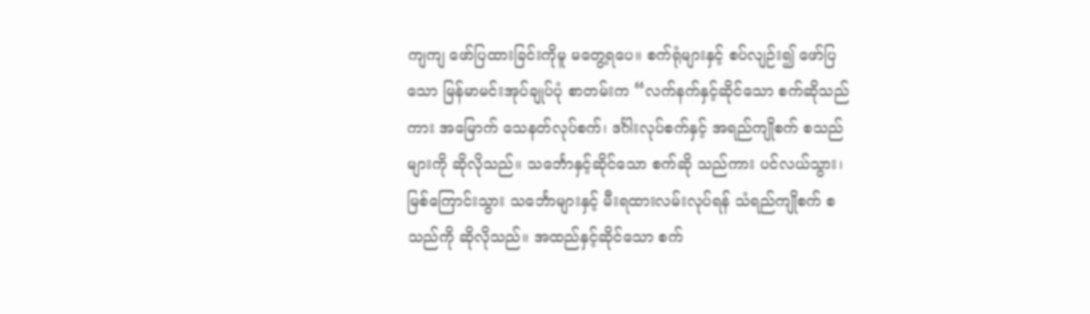ကျကျ ဖော်ပြထားခြင်းကိုမူ မတွေ့ရပေ။ စက်ရုံများနှင့် စပ်လျဉ်း၍ ဖော်ပြသော မြန်မာမင်းအုပ်ချုပ်ပုံ စာတမ်းက “လက်နက်နှင့်ဆိုင်သော စက်ဆိုသည်ကား အမြောက် သေနတ်လုပ်စက်၊ ဒင်္ဂါးလုပ်စက်နှင့် အရည်ကျိုစက် စသည်များကို ဆိုလိုသည်။ သင်္ဘောနှင့်ဆိုင်သော စက်ဆို သည်ကား ပင်လယ်သွား၊ မြစ်ကြောင်းသွား သင်္ဘောများနှင့် မီးရထားလမ်းလုပ်ရန် သံရည်ကျိုစက် စသည်ကို ဆိုလိုသည်။ အထည်နှင့်ဆိုင်သော စက်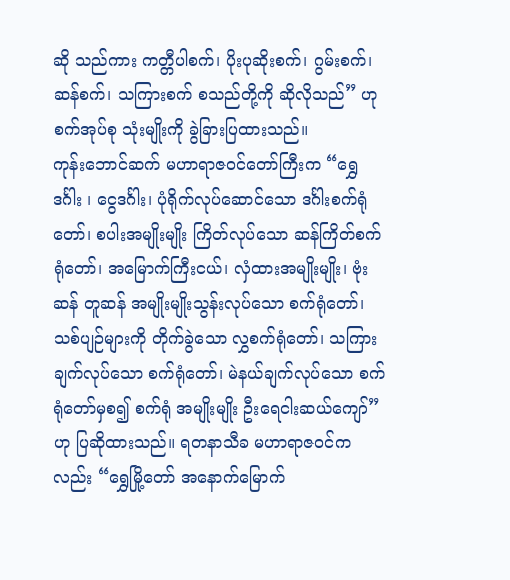ဆို သည်ကား ကတ္တီပါစက်၊ ပိုးပုဆိုးစက်၊ ဂွမ်းစက်၊ ဆန်စက်၊ သကြားစက် စသည်တို့ကို ဆိုလိုသည်” ဟု စက်အုပ်စု သုံးမျိုးကို ခွဲခြားပြထားသည်။
ကုန်းဘောင်ဆက် မဟာရာဇဝင်တော်ကြီးက “ရွှေ ဒင်္ဂါး ၊ ငွေဒင်္ဂါး၊ ပုံရိုက်လုပ်ဆောင်သော ဒင်္ဂါးစက်ရုံတော်၊ စပါးအမျိုးမျိုး ကြိတ်လုပ်သော ဆန်ကြိတ်စက်ရုံတော်၊ အမြောက်ကြီးငယ်၊ လှံထားအမျိုးမျိုး၊ ဗုံးဆန် တူဆန် အမျိုးမျိုးသွန်းလုပ်သော စက်ရုံတော်၊ သစ်ပျဉ်များကို တိုက်ခွဲသော လွှစက်ရုံတော်၊ သကြားချက်လုပ်သော စက်ရုံတော်၊ မဲနယ်ချက်လုပ်သော စက်ရုံတော်မှစ၍ စက်ရုံ အမျိုးမျိုး ဦးရေငါးဆယ်ကျော်” ဟု ပြဆိုထားသည်။ ရတနာသီခ မဟာရာဇဝင်ကလည်း “ရွှေမြို့တော် အနောက်မြောက်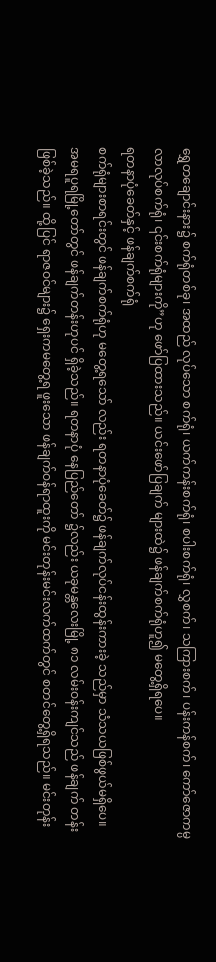ရွှေတချောင်းနား၌ စက်ရုံတစ်ခု၊ အထည် လုပ်သော စက်ရုံ၊ ယက်ကန်းစက်ရုံ၊ စပါးစက်ရုံ၊ လွှစက်၊ သကြားစက်၊ ပန်းကန်စက်၊ ကော်ဇောကမ္ပလာလုပ်စက်ရုံ၊ ၎င်းစက်ရုံများကို”ဟု ဖော်ပြထားသည်။ ယင်းဖော်ပြချက် များထဲ၌ ဖန်ချက်စက်ရုံဟူ၍ မတွေ့ရှိရပေ။
ရတနာပုံခေတ်နှင့် ဖန်ချက်စက်ရုံ
စက်ရုံများစာရင်းတွင် ဖန်ချက်စက်ရုံဟု မတွေ့ရသော် လည်း ရတနာပုံခေတ်၌ ဖန်ချက်လုပ်ငန်းထွန်းကားခဲ့ သည်မှာ သံသယဖြစ်ဖွယ်မရှိပေ။ အမရပူရမြို့တော်တွင် ဖန်ချက်တန်းဟုပင် ရှိခဲ့သည်။ ရတနာပုံ နေပြည်တော် ၌လည်း ယခုမန္တလေးမြို့ ၈၁ လမ်းဝန်းကျင်သည် ဖန်ချက် တန်းဖြစ်ခဲ့သည်။ ထို့ပြင် ရာဇဝင်များ၌ ရှေးကမတွေ့ရ ဖူးသော ဖန်ချက်ဝန်ရာထူးကို မင်းတုန်းမင်းလက်ထက်တွင် စတင်တွေ့ရှိရသည်။ မင်းတုန်း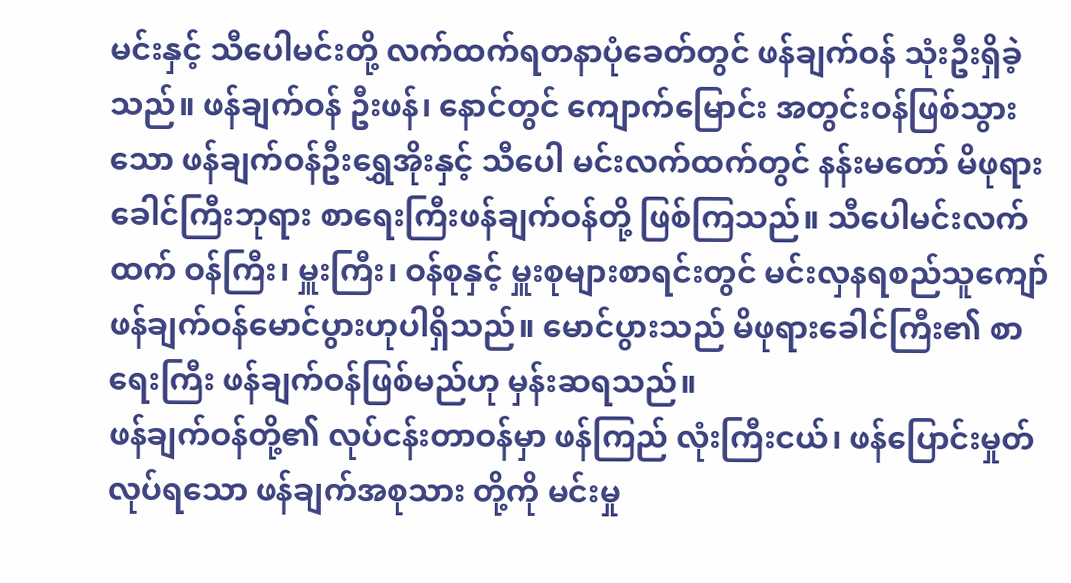မင်းနှင့် သီပေါမင်းတို့ လက်ထက်ရတနာပုံခေတ်တွင် ဖန်ချက်ဝန် သုံးဦးရှိခဲ့သည်။ ဖန်ချက်ဝန် ဦးဖန်၊ နောင်တွင် ကျောက်မြောင်း အတွင်းဝန်ဖြစ်သွားသော ဖန်ချက်ဝန်ဦးရွှေအိုးနှင့် သီပေါ မင်းလက်ထက်တွင် နန်းမတော် မိဖုရားခေါင်ကြီးဘုရား စာရေးကြီးဖန်ချက်ဝန်တို့ ဖြစ်ကြသည်။ သီပေါမင်းလက်ထက် ဝန်ကြီး၊ မှူးကြီး၊ ဝန်စုနှင့် မှူးစုများစာရင်းတွင် မင်းလှနရစည်သူကျော် ဖန်ချက်ဝန်မောင်ပွားဟုပါရှိသည်။ မောင်ပွားသည် မိဖုရားခေါင်ကြီး၏ စာရေးကြီး ဖန်ချက်ဝန်ဖြစ်မည်ဟု မှန်းဆရသည်။
ဖန်ချက်ဝန်တို့၏ လုပ်ငန်းတာဝန်မှာ ဖန်ကြည် လုံးကြီးငယ်၊ ဖန်ပြောင်းမှုတ်လုပ်ရသော ဖန်ချက်အစုသား တို့ကို မင်းမှု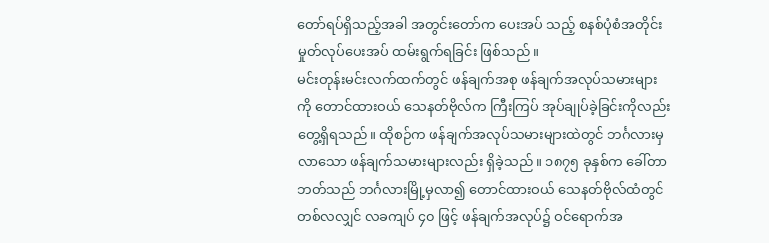တော်ရပ်ရှိသည့်အခါ အတွင်းတော်က ပေးအပ် သည့် စနစ်ပုံစံအတိုင်း မှုတ်လုပ်ပေးအပ် ထမ်းရွက်ရခြင်း ဖြစ်သည်။
မင်းတုန်းမင်းလက်ထက်တွင် ဖန်ချက်အစု ဖန်ချက်အလုပ်သမားများကို တောင်ထားဝယ် သေနတ်ဗိုလ်က ကြီးကြပ် အုပ်ချုပ်ခဲ့ခြင်းကိုလည်း တွေ့ရှိရသည်။ ထိုစဉ်က ဖန်ချက်အလုပ်သမားများထဲတွင် ဘင်္ဂလားမှလာသော ဖန်ချက်သမားများလည်း ရှိခဲ့သည်။ ၁၈၇၅ ခုနှစ်က ခေါ်တာဘတ်သည် ဘင်္ဂလားမြို့မှလာ၍ တောင်ထားဝယ် သေနတ်ဗိုလ်ထံတွင် တစ်လလျှင် လခကျပ် ၄၀ ဖြင့် ဖန်ချက်အလုပ်၌ ဝင်ရောက်အ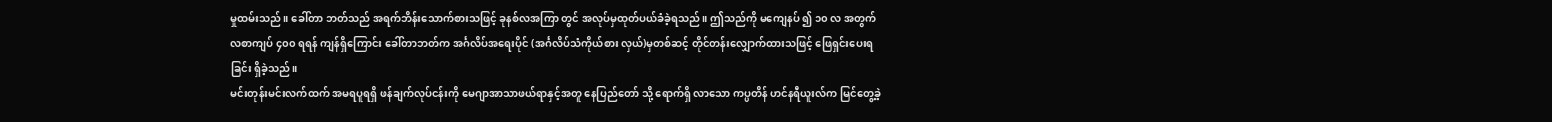မှုထမ်းသည်။ ခေါ်တာ ဘတ်သည် အရက်ဘိန်းသောက်စားသဖြင့် ခုနစ်လအကြာ တွင် အလုပ်မှထုတ်ပယ်ခံခဲ့ရသည်။ ဤသည်ကို မကျေနပ် ၍ ၁၀ လ အတွက် လစာကျပ် ၄၀၀ ရရန် ကျန်ရှိကြောင်း ခေါ်တာဘတ်က အင်္ဂလိပ်အရေးပိုင် (အင်္ဂလိပ်သံကိုယ်စား လှယ်)မှတစ်ဆင့် တိုင်တန်းလျှောက်ထားသဖြင့် ဖြေရှင်းပေးရခြင်း ရှိခဲ့သည်။
မင်းတုန်းမင်းလက်ထက် အမရပူရရှိ ဖန်ချက်လုပ်ငန်းကို မေဂျာအာသာဖယ်ရာနှင့်အတူ နေပြည်တော် သို့ ရောက်ရှိ လာသော ကပ္ပတိန် ဟင်နရီယူးလ်က မြင်တွေ့ခဲ့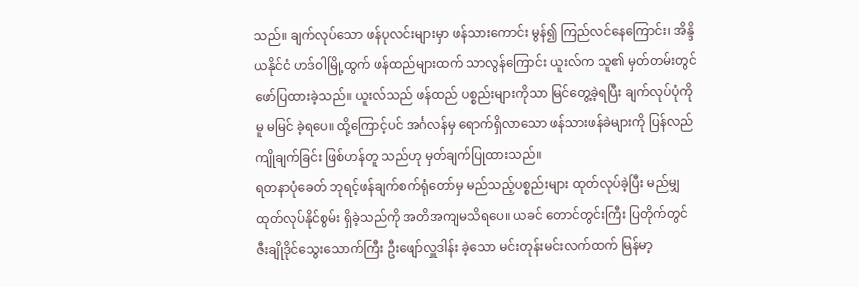သည်။ ချက်လုပ်သော ဖန်ပုလင်းများမှာ ဖန်သားကောင်း မွန်၍ ကြည်လင်နေကြောင်း၊ အိန္ဒိယနိုင်ငံ ဟဒ်ဝါမြို့ထွက် ဖန်ထည်များထက် သာလွန်ကြောင်း ယူးလ်က သူ၏ မှတ်တမ်းတွင် ဖော်ပြထားခဲ့သည်။ ယူးလ်သည် ဖန်ထည် ပစ္စည်းများကိုသာ မြင်တွေ့ခဲ့ရပြီး ချက်လုပ်ပုံကိုမူ မမြင် ခဲ့ရပေ။ ထို့ကြောင့်ပင် အင်္ဂလန်မှ ရောက်ရှိလာသော ဖန်သားဖန်ခဲများကို ပြန်လည်ကျိုချက်ခြင်း ဖြစ်ဟန်တူ သည်ဟု မှတ်ချက်ပြုထားသည်။
ရတနာပုံခေတ် ဘုရင့်ဖန်ချက်စက်ရုံတော်မှ မည်သည့်ပစ္စည်းများ ထုတ်လုပ်ခဲ့ပြီး မည်မျှထုတ်လုပ်နိုင်စွမ်း ရှိခဲ့သည်ကို အတိအကျမသိရပေ။ ယခင် တောင်တွင်းကြီး ပြတိုက်တွင် ဇီးချိုဒိုင်သွေးသောက်ကြီး ဦးဖျော်လှူဒါန်း ခဲ့သော မင်းတုန်းမင်းလက်ထက် မြန်မာ့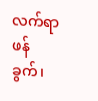လက်ရာ ဖန်ခွက်၊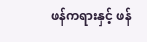ဖန်ကရားနှင့် ဖန်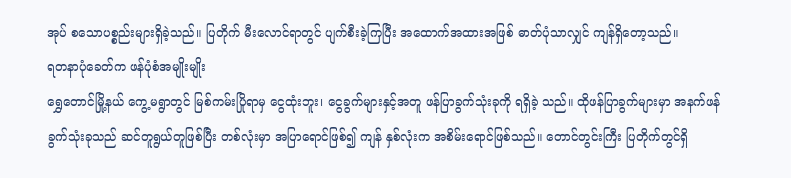အုပ် စသောပစ္စည်းများရှိခဲ့သည်။ ပြတိုက် မီးလောင်ရာတွင် ပျက်စီးခဲ့ကြပြီး အထောက်အထားအဖြစ် ဓာတ်ပုံသာလျှင် ကျန်ရှိတော့သည်။
ရတနာပုံခေတ်က ဖန်ပုံစံအမျိုးမျိုး
ရွှေတောင်မြို့နယ် ကွေ့မရွာတွင် မြစ်ကမ်းပြိုရာမှ ငွေထုံးဘူး၊ ငွေခွက်များနှင့်အတူ ဖန်ပြာခွက်သုံးခုကို ရရှိခဲ့ သည်။ ထိုဖန်ပြာခွက်များမှာ အနက်ဖန်ခွက်သုံးခုသည် ဆင်တူရွယ်တူဖြစ်ပြီး တစ်လုံးမှာ အပြာရောင်ဖြစ်၍ ကျန် နှစ်လုံးက အစိမ်းရောင်ဖြစ်သည်။ တောင်တွင်းကြီး ပြတိုက်တွင်ရှိ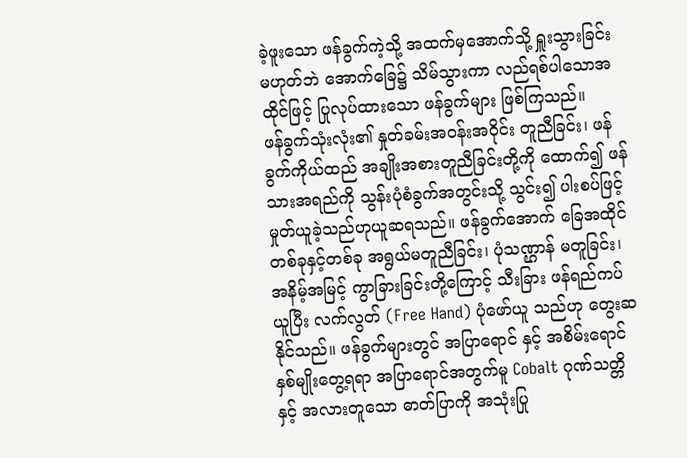ခဲ့ဖူးသော ဖန်ခွက်ကဲ့သို့ အထက်မှအောက်သို့ ရှူးသွားခြင်း မဟုတ်ဘဲ အောက်ခြေ၌ သိမ်သွားကာ လည်ရစ်ပါသောအထိုင်ဖြင့် ပြုလုပ်ထားသော ဖန်ခွက်များ ဖြစ်ကြသည်။
ဖန်ခွက်သုံးလုံး၏ နှုတ်ခမ်းအဝန်းအဝိုင်း တူညီခြင်း၊ ဖန်ခွက်ကိုယ်ထည် အချိုးအစားတူညီခြင်းတို့ကို ထောက်၍ ဖန်သားအရည်ကို သွန်းပုံစံခွက်အတွင်းသို့ သွင်း၍ ပါးစပ်ဖြင့် မှုတ်ယူခဲ့သည်ဟုယူဆရသည်။ ဖန်ခွက်အောက် ခြေအထိုင် တစ်ခုနှင့်တစ်ခု အရွယ်မတူညီခြင်း၊ ပုံသဏ္ဌာန် မတူခြင်း၊ အနိမ့်အမြင့် ကွာခြားခြင်းတို့ကြောင့် သီးခြား ဖန်ရည်ကပ်ယူပြီး လက်လွတ် (Free Hand) ပုံဖော်ယူ သည်ဟု တွေးဆနိုင်သည်။ ဖန်ခွက်များတွင် အပြာရောင် နှင့် အစိမ်းရောင်နှစ်မျိုးတွေ့ရရာ အပြာရောင်အတွက်မူ Cobalt ဂုဏ်သတ္တိနှင့် အလားတူသော ဓာတ်ပြာကို အသုံးပြု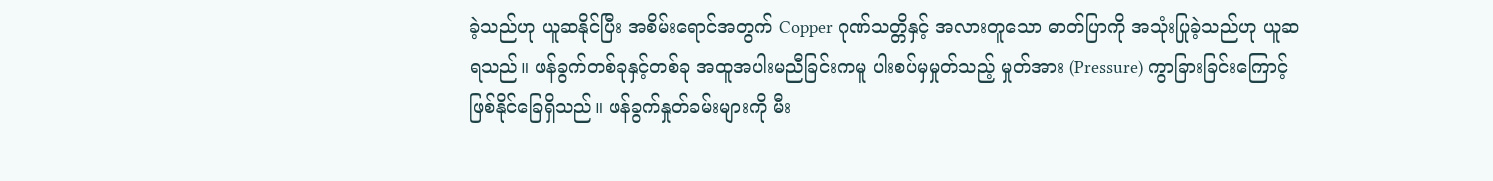ခဲ့သည်ဟု ယူဆနိုင်ပြီး အစိမ်းရောင်အတွက် Copper ဂုဏ်သတ္တိနှင့် အလားတူသော ဓာတ်ပြာကို အသုံးပြုခဲ့သည်ဟု ယူဆရသည်။ ဖန်ခွက်တစ်ခုနှင့်တစ်ခု အထူအပါးမညီခြင်းကမူ ပါးစပ်မှမှုတ်သည့် မှုတ်အား (Pressure) ကွာခြားခြင်းကြောင့် ဖြစ်နိုင်ခြေရှိသည်။ ဖန်ခွက်နှုတ်ခမ်းများကို မီး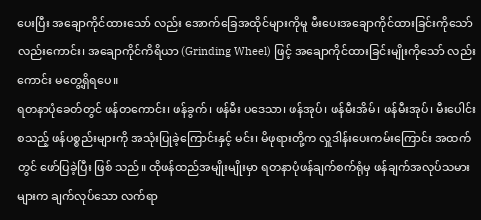ပေးပြီး အချောကိုင်ထားသော် လည်း အောက်ခြေအထိုင်များကိုမူ မီးပေးအချောကိုင်ထားခြင်းကိုသော်လည်းကောင်း၊ အချောကိုင်ကိရိယာ (Grinding Wheel) ဖြင့် အချောကိုင်ထားခြင်းမျိုးကိုသော် လည်းကောင်း မတွေ့ရှိရပေ။
ရတနာပုံခေတ်တွင် ဖန်တကောင်း၊ ဖန်ခွက်၊ ဖန်မီး ပဒေသာ၊ ဖန်အုပ်၊ ဖန်မီးအိမ်၊ ဖန်မီးအုပ်၊ မီးပေါင်း စသည့် ဖန်ပစ္စည်းများကို အသုံးပြုခဲ့ကြောင်းနှင့် မင်း၊ မိဖုရားတို့က လှူဒါန်းပေးကမ်းကြောင်း အထက်တွင် ဖော်ပြခဲ့ပြီး ဖြစ် သည်။ ထိုဖန်ထည်အမျိုးမျိုးမှာ ရတနာပုံဖန်ချက်စက်ရုံမှ ဖန်ချက်အလုပ်သမားများက ချက်လုပ်သော လက်ရာ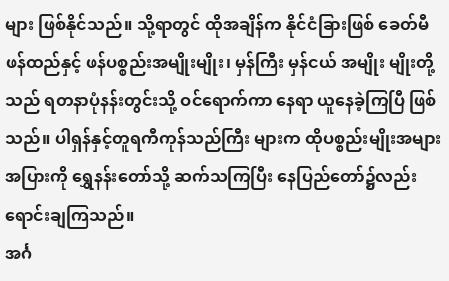များ ဖြစ်နိုင်သည်။ သို့ရာတွင် ထိုအချိန်က နိုင်ငံခြားဖြစ် ခေတ်မီ ဖန်ထည်နှင့် ဖန်ပစ္စည်းအမျိုးမျိုး၊ မှန်ကြီး မှန်ငယ် အမျိုး မျိုးတို့သည် ရတနာပုံနန်းတွင်းသို့ ဝင်ရောက်ကာ နေရာ ယူနေခဲ့ကြပြီ ဖြစ်သည်။ ပါရှန်နှင့်တူရကီကုန်သည်ကြီး များက ထိုပစ္စည်းမျိုးအများအပြားကို ရွှေနန်းတော်သို့ ဆက်သကြပြီး နေပြည်တော်၌လည်း ရောင်းချကြသည်။
အင်္ဂ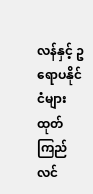လန်နှင့် ဥရောပနိုင်ငံများထုတ် ကြည်လင်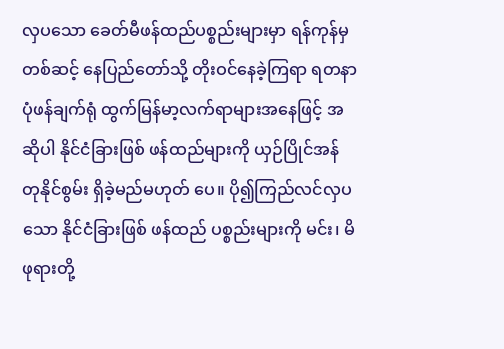လှပသော ခေတ်မီဖန်ထည်ပစ္စည်းများမှာ ရန်ကုန်မှတစ်ဆင့် နေပြည်တော်သို့ တိုးဝင်နေခဲ့ကြရာ ရတနာပုံဖန်ချက်ရုံ ထွက်မြန်မာ့လက်ရာများအနေဖြင့် အဆိုပါ နိုင်ငံခြားဖြစ် ဖန်ထည်များကို ယှဉ်ပြိုင်အန်တုနိုင်စွမ်း ရှိခဲ့မည်မဟုတ် ပေ။ ပို၍ကြည်လင်လှပသော နိုင်ငံခြားဖြစ် ဖန်ထည် ပစ္စည်းများကို မင်း၊ မိဖုရားတို့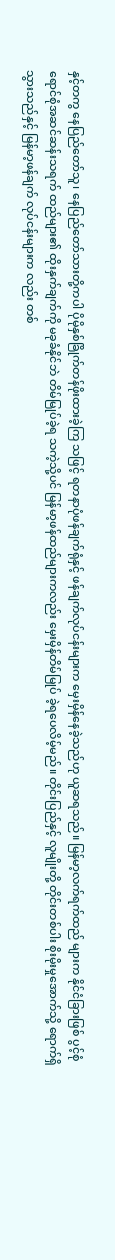နှင့်တကွ နေပြည်တော်သူ၊ နေပြည်တော်သားတို့ကပါ ပိုမိုနှစ်ခြိုက်တန်ဖိုးထားခဲ့ကြ သဖြင့် ရတနာပုံဖန်ချက်ရုံနှင့် ဖန်ချက်လုပ်ငန်းများက မှေးမှိန်နေခဲ့သည်ဟု ယူဆရသည်။ မြန်မာ့လက်ရက်ထည် များက နိုင်ငံခြားဖြစ် ပွင့်စုံရောင်စုံအဆင်ဆန်းသရက် ထည်များ၏ ထိုးနှက်ချက်ကို မခုခံနိုင်ဘဲ တိမ်မြုပ်ခဲ့ရ သကဲ့သို့ပင် မြန်မာ့ဖန်ထည်များကလည်း မှေးမှိန်တိမ်မြုပ် ခဲ့ရပေလိမ့်မည်။ တိုင်းပြည်နှင့် လူမျိုးတို့ တိုင်းတစ်ပါး စိုးမိုးမှုအောက်သို့ ရောက်ရှိသွားသည်နှင့် မြန်မာ့ဖန်ချက် လုပ်ငန်းများက လည်း တစ်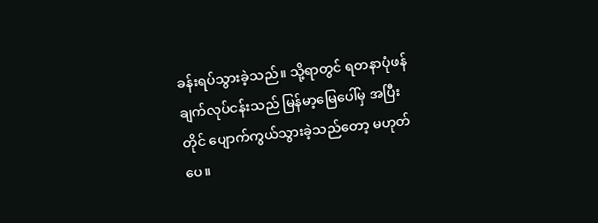ခန်းရပ်သွားခဲ့သည်။ သို့ရာတွင် ရတနာပုံဖန်ချက်လုပ်ငန်းသည် မြန်မာ့မြေပေါ်မှ အပြီးတိုင် ပျောက်ကွယ်သွားခဲ့သည်တော့ မဟုတ်ပေ။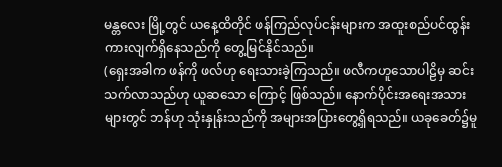မန္တလေး မြို့တွင် ယနေ့ထိတိုင် ဖန်ကြည်လုပ်ငန်းများက အထူးစည်ပင်ထွန်းကားလျက်ရှိနေသည်ကို တွေ့မြင်နိုင်သည်။
(ရှေးအခါက ဖန်ကို ဖလ်ဟု ရေးသားခဲ့ကြသည်။ ဖလီကဟူသောပါဠိမှ ဆင်းသက်လာသည်ဟု ယူဆသော ကြောင့် ဖြစ်သည်။ နောက်ပိုင်းအရေးအသားများတွင် ဘန်ဟု သုံးနှုန်းသည်ကို အများအပြားတွေ့ရှိရသည်။ ယခုခေတ်၌မူ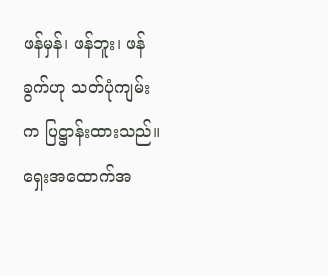ဖန်မှန်၊ ဖန်ဘူး၊ ဖန်ခွက်ဟု သတ်ပုံကျမ်းက ပြဋ္ဌာန်းထားသည်။ ရှေးအထောက်အ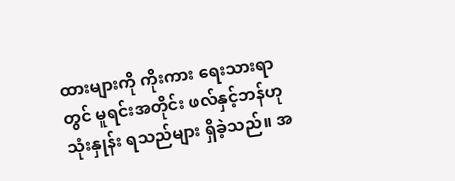ထားများကို ကိုးကား ရေးသားရာတွင် မူရင်းအတိုင်း ဖလ်နှင့်ဘန်ဟု သုံးနှုန်း ရသည်များ ရှိခဲ့သည်။ အ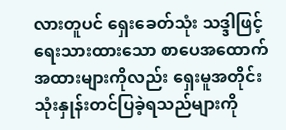လားတူပင် ရှေးခေတ်သုံး သဒ္ဒါဖြင့် ရေးသားထားသော စာပေအထောက်အထားများကိုလည်း ရှေးမူအတိုင်း သုံးနှုန်းတင်ပြခဲ့ရသည်များကို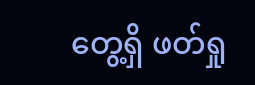တွေ့ရှိ ဖတ်ရှု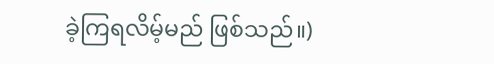ခဲ့ကြရလိမ့်မည် ဖြစ်သည်။)